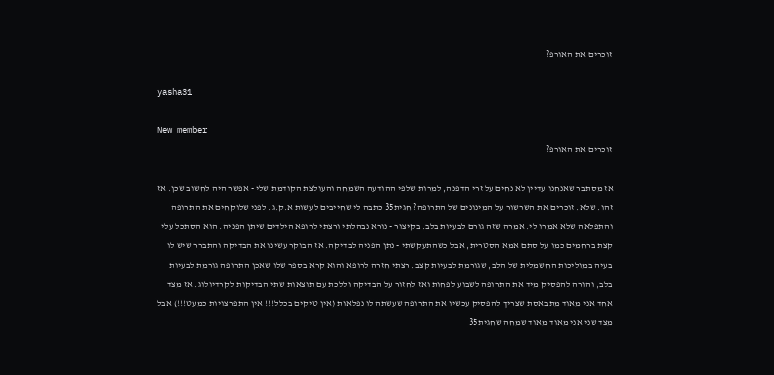זוכרים את האורפ?

yasha31

New member
זוכרים את האורפ?

אז מסתבר שאנחנו עדיין לא נחים על זרי הדפנה, למרות שלפי ההודעה השמחה והעולצת הקודמת שלי - אפשר היה לחשוב שכן. אז זהו. שלא. זוכרים את השרשור על המינונים של התרופה? חגית35 כתבה לי שחייבים לעשות א.ק.ג. לפני שלוקחים את התרופה והתפלאה שלא אמרו לי. אמרה שזה גורם לבעיות בלב. בקיצור - נורא נבהלתי ורצתי לרופא הילדים שיתן הפניה. הוא הסתכל עלי קצת ברחמים כמו על סתם אמא הסטרית, אבל כשהתעקשתי - נתן הפניה לבדיקה. אז הבוקר עשינו את הבדיקה והתברר שיש לו בעיה במוליכות החשמלית של הלב, שגורמת לבעיות קצב. רצתי חזרה לרופא והוא קרא בספר שלו שאכן התרופה גורמת לבעיות בלב, והורה להפסיק מיד את התרופה לשבוע לפחות ואז לחזור על הבדיקה וללכת עם תוצאות שתי הבדיקות לקרדיולוג. אז מצד אחד אני מאוד מתבאסת שצריך להפסיק עכשיו את התרופה שעשתה לו נפלאות (אין טיקים בכלל!!! אין התפרצויות כמעט!!!) אבל מצד שני אני מאוד מאוד שמחה שחגית35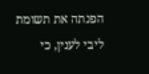הפנתה את תשומת ליבי לענין, כי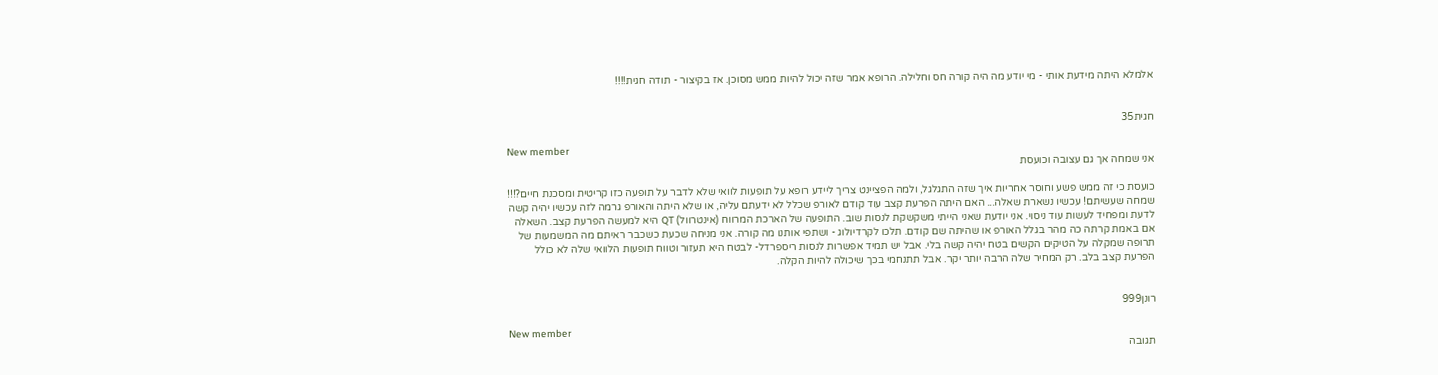אלמלא היתה מידעת אותי - מי יודע מה היה קורה חס וחלילה. הרופא אמר שזה יכול להיות ממש מסוכן. אז בקיצור - תודה חגית!!!!


חגית35

New member
אני שמחה אך גם עצובה וכועסת

כועסת כי זה ממש פשע וחוסר אחריות איך שזה התגלגל, ולמה הפציינט צריך ליידע רופא על תופעות לוואי שלא לדבר על תופעה כזו קריטית ומסכנת חיים?!!! שמחה שעשיתם! עכשיו נשארת שאלה... האם היתה הפרעת קצב עוד קודם לאורפ שכלל לא ידעתם עליה, או שלא היתה והאורפ גרמה לזה עכשיו יהיה קשה לדעת ומפחיד לעשות עוד ניסוי. אני יודעת שאני הייתי משקשקת לנסות שוב. התופעה של הארכת המרווח (אינטרוול) QT היא למעשה הפרעת קצב. השאלה אם באמת קרתה כה מהר בגלל האורפ או שהיתה שם קודם. תלכו לקרדיולוג - ושתפי אותנו מה קורה. אני מניחה שכעת כשכבר ראיתם מה המשמעות של תרופה שמקלה על הטיקים הקשים בטח יהיה קשה בלי. אבל יש תמיד אפשרות לנסות ריספרדל- לבטח היא תעזור וטווח תופעות הלוואי שלה לא כולל הפרעת קצב בלב. רק המחיר שלה הרבה יותר יקר. אבל תתנחמי בכך שיכולה להיות הקלה.


רונן999

New member
תגובה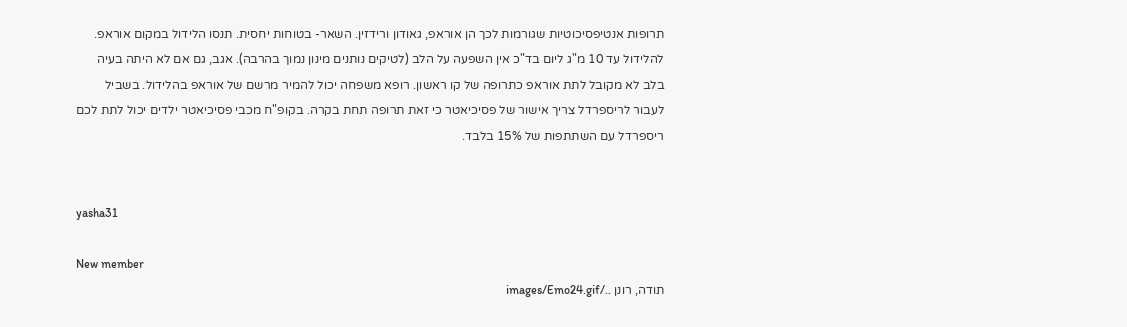תרופות אנטיפסיכוטיות שגורמות לכך הן אוראפ, גאודון ורידזין. השאר- בטוחות יחסית. תנסו הלידול במקום אוראפ. להלידול עד 10 מ"ג ליום בד"כ אין השפעה על הלב (לטיקים נותנים מינון נמוך בהרבה). אגב, גם אם לא היתה בעיה בלב לא מקובל לתת אוראפ כתרופה של קו ראשון. רופא משפחה יכול להמיר מרשם של אוראפ בהלידול. בשביל לעבור לריספרדל צריך אישור של פסיכיאטר כי זאת תרופה תחת בקרה. בקופ"ח מכבי פסיכיאטר ילדים יכול לתת לכם ריספרדל עם השתתפות של 15% בלבד.


yasha31

New member
תודה, רונן ../images/Emo24.gif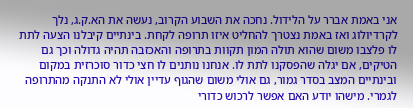אני באמת אברר על הלידול. נחכה את השבוע הקרוב, נעשה את הא.ק.ג, נלך לקרדיולוג ואז באמת נצטרך להחליט איזו תרופה לקחת. בינתיים קיבלנו הצעה לתת לו פלצבו משום שהוא תולה המון תקוות בתרופה והאכזבה תהיה גדולה וכך גם הטיקים, אם יגלה שהפסקנו לתת לו. אנחנו נותנים לו חצי כדור סוכרזית במקום ובינתיים המצב בסדר גמור, גם אולי משום שהגוף עדיין אולי לא התנקה מהתרופה לגמרי. מישהו יודע האם אפשר לרכוש כדורי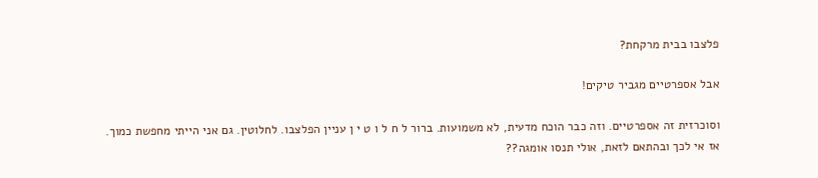פלצבו בבית מרקחת?

אבל אספרטיים מגביר טיקים!

וסוכרזית זה אספרטיים. וזה כבר הוכח מדעית, לא משמועות. ברור ל ח ל ו ט י ן עניין הפלצבו. לחלוטין. גם אני הייתי מחפשת כמוך. אז אי לכך ובהתאם לזאת, אולי תנסו אומגה??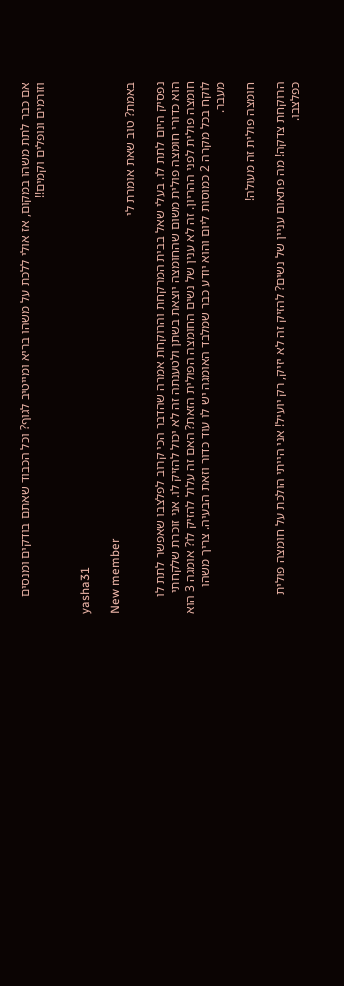אם כבר לתת משהו במקום, אז אולי ללכת על משהו בריא ומייטיב לגוף? וכל הכבוד שאתם בודקים ומנסים וזורמים ונופלים וקמים!!


yasha31

New member
באמת? טוב שאת אומרת לי

נפסיק היום לתת לו. בעלי שאל בבית המרקחת והרוקחת אמרה שהדבר הכי קרוב לפלצבו שאפשר לתת לו הוא כדורי חומצה פולית משום שהחומצה יוצאת בשתן ולטענתה זה לא יכול להזיק לו. אני זוכרת שלקחתי חומצה פולית לפני ההריון. זה לא ענין של נשים החומצה הפולית הזאת? האם זה עלול להזיק לו? אומגה 3 הוא לוקח בכל מקרה 2 כמוסות ליום והוא יודע כבר שמלבד האומגה יש לו עוד כדור וזאת הבעיה. צריך משהו מעבר.

חומצה פולית זה מעולה!

הרוקחת צדקה! מה פתאום עניין של נשים? להזיק זה לא יזיק, רק יועיל! אני הייתי הולכת על חומצה פולית כפלצבו.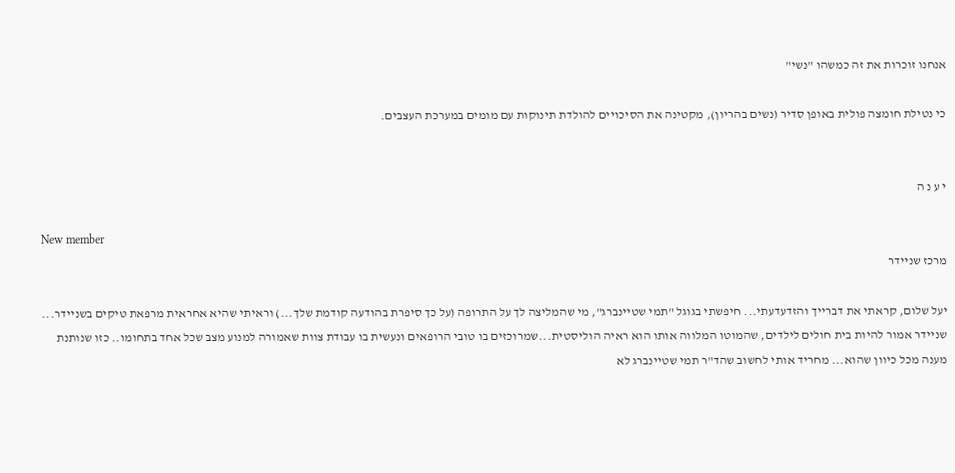אנחנו זוכרות את זה כמשהו "נשי"

כי נטילת חומצה פולית באופן סדיר (נשים בהריון), מקטינה את הסיכויים להולדת תינוקות עם מומים במערכת העצבים.


י ע נ ה

New member
מרכז שניידר

יעל שלום, קראתי את דברייך והזדעדעתי... חיפשתי בגוגל "תמי שטיינברג", מי שהמליצה לך על התרופה (על כך סיפרת בהודעה קודמת שלך...) וראיתי שהיא אחראית מרפאת טיקים בשניידר... שניידר אמור להיות בית חולים לילדים, שהמוטו המלווה אותו הוא ראיה הוליסטית...שמרוכזים בו טובי הרופאים ונעשית בו עבודת צוות שאמורה למנוע מצב שכל אחד בתחומו.. כזו שנותנת מענה מכל כיוון שהוא... מחריד אותי לחשוב שהד"ר תמי שטיינברג לא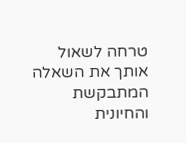טרחה לשאול אותך את השאלה המתבקשת והחיונית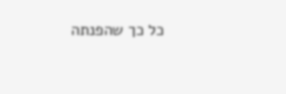כל כך שהפנתה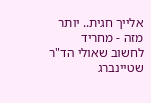אלייך חגית.. יותר מזה - מחריד לחשוב שאולי הד"ר שטיינברג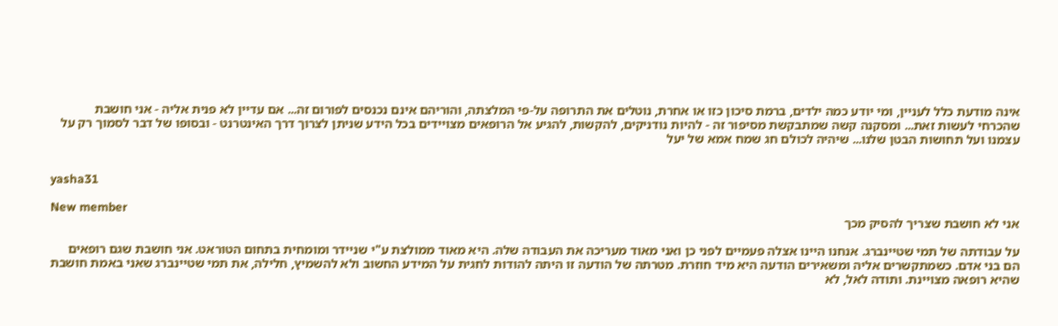אינה מודעת כלל לעניין, ומי יודע כמה ילדים, ברמת סיכון כזו או אחרת, נוטלים את התרופה על-פי המלצתה, והוריהם אינם נכנסים לפורום זה... אם עדיין לא פנית אליה - אני חושבת שהכרחי לעשות זאת... ומסקנה קשה שמתבקשת מסיפור זה - להיות נודניקים, להקשות, להגיע אל הרופאים מצויידים בכל הידע שניתן לצרוך דרך האינטרנט - ובסופו של דבר לסמוך רק על עצמנו ועל תחושות הבטן שלנו... שיהיה לכולם חג שמח אמא של יעל


yasha31

New member
אני לא חושבת שצריך להסיק מכך

על עבודתה של תמי שטיינברג. אנחנו היינו אצלה פעמיים לפני כן ואני מאוד מעריכה את העבודה שלה. היא מאוד ממולצת ע"י שניידר ומומחית בתחום הטוראט. אני חושבת שגם רופאים הם בני אדם. כשמתקשרים אליה ומשאירים הודעה היא מיד חוזרת. מטרתה של הודעה זו היתה להודות לחגית על המידע החשוב ולא להשמיץ, חלילה, את תמי שטיינברג שאני באמת חושבת שהיא רופאה מצויינת. ותודה לאל, לא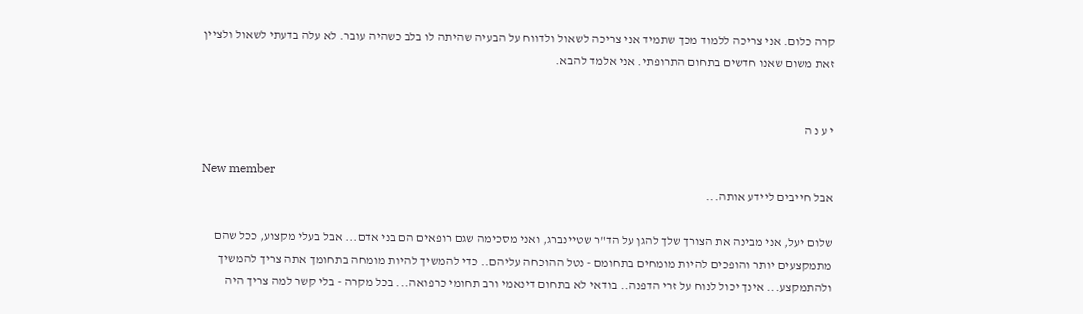קרה כלום. אני צריכה ללמוד מכך שתמיד אני צריכה לשאול ולדווח על הבעיה שהיתה לו בלב כשהיה עובר. לא עלה בדעתי לשאול ולציין זאת משום שאנו חדשים בתחום התרופתי. אני אלמד להבא.


י ע נ ה

New member
אבל חייבים ליידע אותה...

שלום יעל, אני מבינה את הצורך שלך להגן על הד"ר שטיינברג, ואני מסכימה שגם רופאים הם בני אדם... אבל בעלי מקצוע, ככל שהם מתמקצעים יותר והופכים להיות מומחים בתחומם - נטל ההוכחה עליהם.. כדי להמשיך להיות מומחה בתחומך אתה צריך להמשיך ולהתמקצע... אינך יכול לנוח על זרי הדפנה.. בודאי לא בתחום דינאמי ורב תחומי כרפואה... בכל מקרה - בלי קשר למה צריך היה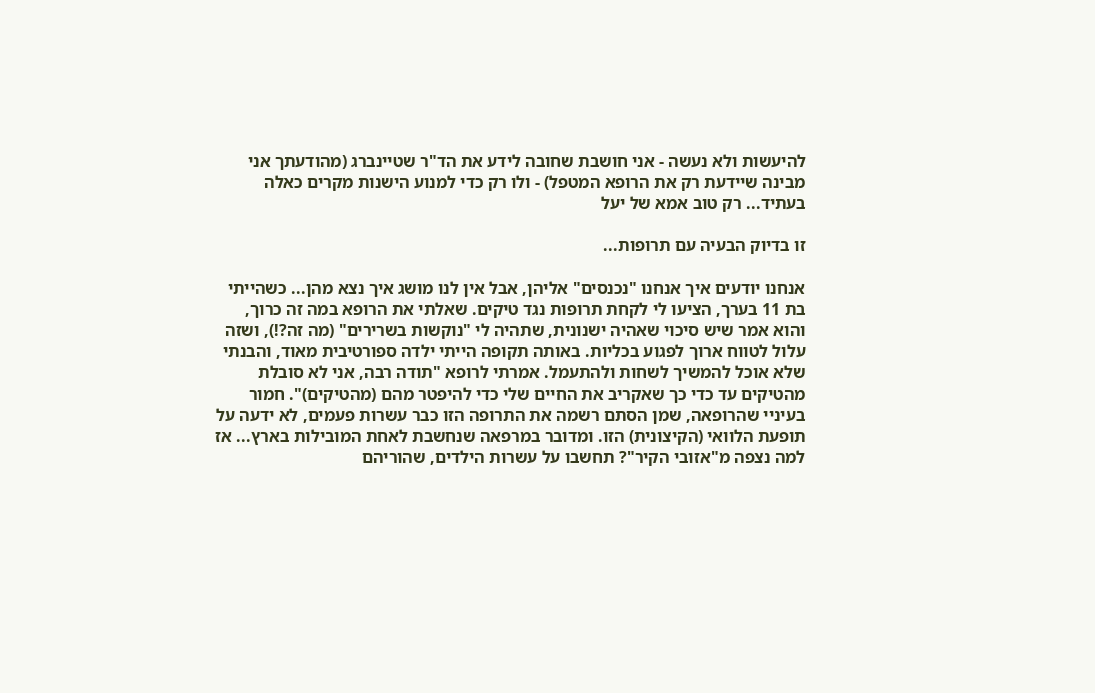להיעשות ולא נעשה - אני חושבת שחובה לידע את הד"ר שטיינברג (מהודעתך אני מבינה שיידעת רק את הרופא המטפל) - ולו רק כדי למנוע הישנות מקרים כאלה בעתיד... רק טוב אמא של יעל

זו בדיוק הבעיה עם תרופות...

אנחנו יודעים איך אנחנו "נכנסים" אליהן, אבל אין לנו מושג איך נצא מהן... כשהייתי בת 11 בערך, הציעו לי לקחת תרופות נגד טיקים. שאלתי את הרופא במה זה כרוך, והוא אמר שיש סיכוי שאהיה ישנונית, שתהיה לי "נוקשות בשרירים" (מה זה?!), ושזה עלול לטווח ארוך לפגוע בכליות. באותה תקופה הייתי ילדה ספורטיבית מאוד, והבנתי שלא אוכל להמשיך לשחות ולהתעמל. אמרתי לרופא "תודה רבה, אני לא סובלת מהטיקים עד כדי כך שאקריב את החיים שלי כדי להיפטר מהם (מהטיקים)". חמור בעיניי שהרופאה, שמן הסתם רשמה את התרופה הזו כבר עשרות פעמים, לא ידעה על תופעת הלוואי (הקיצונית) הזו. ומדובר במרפאה שנחשבת לאחת המובילות בארץ... אז למה נצפה מ"אזובי הקיר"? תחשבו על עשרות הילדים, שהוריהם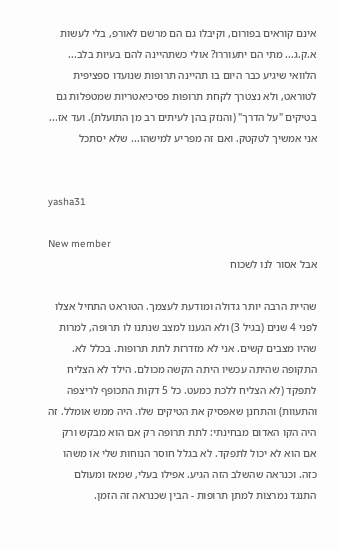אינם קוראים בפורום, וקיבלו גם הם מרשם לאורפ, בלי לעשות א.ק.ג... מתי הם יתעוררו? אולי כשתהיינה להם בעיות בלב... הלוואי שיגיע כבר היום בו תהיינה תרופות שנועדו ספציפית לטוראט, ולא נצטרך לקחת תרופות פסיכיאטריות שמטפלות גם בטיקים "על הדרך" (והנזק בהן לעיתים רב מן התועלת). ועד אז... אני אמשיך לטקטק. ואם זה מפריע למישהו... שלא יסתכל


yasha31

New member
אבל אסור לנו לשכוח

שהיית הרבה יותר גדולה ומודעת לעצמך. הטוראט התחיל אצלו לפני 4 שנים (בגיל 3) ולא הגענו למצב שנתנו לו תרופה, למרות שהיו מצבים קשים. אני לא מזדרזת לתת תרופות. בכלל לא. התקופה שהיתה עכשיו היתה הקשה מכולם. הילד לא הצליח לתפקד (לא הצליח ללכת כמעט. כל 5 דקות התכופף לריצפה והתעוות) והתחנן שאפסיק את הטיקים שלו. היה ממש אומלל. זה היה הקו האדום מבחינתי: לתת תרופה רק אם הוא מבקש ורק אם הוא לא יכול לתפקד. לא בגלל חוסר הנוחות שלי או משהו כזה. וכנראה שהשלב הזה הגיע. אפילו בעלי, שמאז ומעולם התנגד נמרצות למתן תרופות - הבין שכנראה זה הזמן.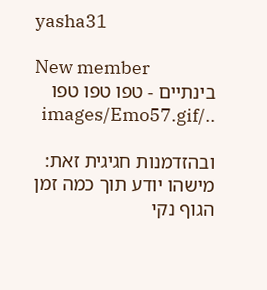yasha31

New member
בינתיים - טפו טפו טפו ../images/Emo57.gif

ובהזדמנות חגיגית זאת: מישהו יודע תוך כמה זמן הגוף נקי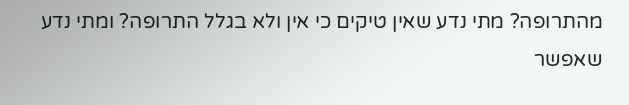מהתרופה? מתי נדע שאין טיקים כי אין ולא בגלל התרופה? ומתי נדע שאפשר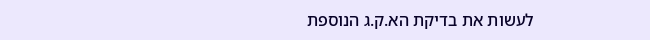לעשות את בדיקת הא.ק.ג הנוספת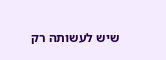שיש לעשותה רק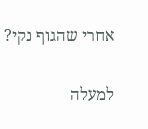אחרי שהגוף נקי?

למעלה